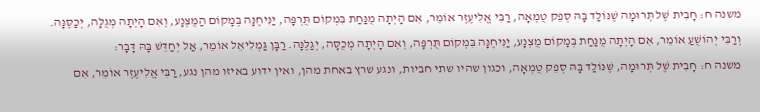משנה ח: חָבִית שֶׁל תְּרוּמָה שֶׁנּוֹלַד בָּהּ סְפֵק טֻמְאָה, רַבִּי אֱלִיעֶזֶר אוֹמֵר, אִם הָיְתָה מֻנַּחַת בִּמְקוֹם תֻּרְפָּה, יַנִּיחֶנָּה בְּמָקוֹם הַמֻּצְנָע, וְאִם הָיְתָה מְגֻלָּה, יְכַסֶּנָּה. וְרַבִּי יְהוֹשֻׁעַ אוֹמֵר, אִם הָיְתָה מֻנַּחַת בְּמָקוֹם מֻצְנָע, יַנִּיחֶנָּה בִּמְקוֹם תֻּרְפָּה, וְאִם הָיְתָה מְכֻסָּה, יְגַלֶּנָּה. רַבָּן גַּמְלִיאֵל אוֹמֵר, אַל יְחַדֵּשׁ בָּהּ דָּבָר:
משנה ח: חָבִית שֶׁל תְּרוּמָה, שֶׁנּוֹלַד בָּהּ סְפֵק טֻמְאָה, וכגון שהיו שתי חביות, ונגע שרץ באחת מהן, ואין ידוע באיזו מהן נגע, רַבִּי אֱלִיעֶזֶר אוֹמֵר, אִם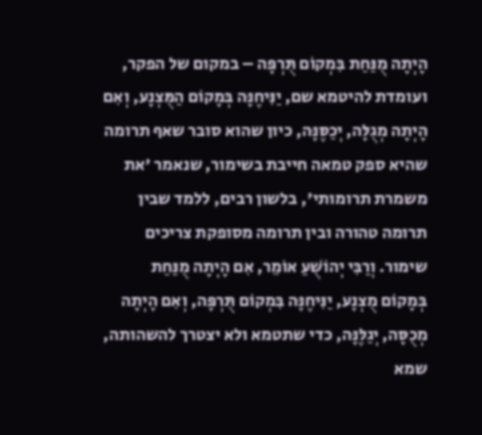הָיְתָה מֻנַּחַת בִּמְקוֹם תֻּרְפָּה – במקום של הפקר, ועומדת להיטמא שם, יַנִּיחֶנָּה בְּמָקוֹם הַמֻּצְנָע, וְאִם הָיְתָה מְגֻלָּה, יְכַסֶּנָּה, כיון שהוא סובר שאף תרומה שהיא ספק טמאה חייבת בשימור, שנאמר 'את משמרת תרומותי', בלשון רבים, ללמד שבין תרומה טהורה ובין תרומה מסופקת צריכים שימור. וְרַבִּי יְהוֹשֻׁעַ אוֹמֵר, אִם הָיְתָה מֻנַּחַת בְּמָקוֹם מֻצְנָע, יַנִּיחֶנָּה בִּמְקוֹם תֻּרְפָּה, וְאִם הָיְתָה מְכֻסָּה, יְגַלֶּנָּה, כדי שתטמא ולא יצטרך להשהותה, שמא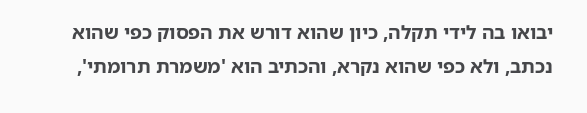יבואו בה לידי תקלה, כיון שהוא דורש את הפסוק כפי שהוא נכתב, ולא כפי שהוא נקרא, והכתיב הוא 'משמרת תרומתי',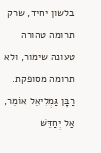בלשון יחיד, שרק תרומה טהורה טעונה שימור, ולא תרומה מסופקת. רַבָּן גַּמְלִיאֵל אוֹמֵר, אַל יְחַדֵּשׁ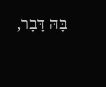בָּהּ דָּבָר,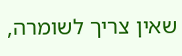שאין צריך לשומרה,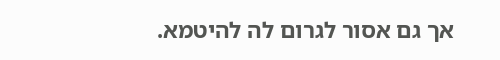אך גם אסור לגרום לה להיטמא.